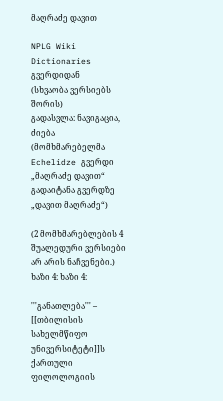მაღრაძე დავით

NPLG Wiki Dictionaries გვერდიდან
(სხვაობა ვერსიებს შორის)
გადასვლა: ნავიგაცია, ძიება
(მომხმარებელმა Echelidze გვერდი „მაღრაძე დავით“ გადაიტანა გვერდზე „დავით მაღრაძე“)

(2 მომხმარებლების 4 შუალედური ვერსიები არ არის ნაჩვენები.)
ხაზი 4: ხაზი 4:

'''განათლება''' – [[თბილისის სახელმწიფო უნივერსიტეტი]]ს ქართული ფილოლოგიის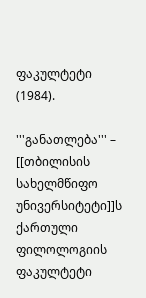ფაკულტეტი (1984).

'''განათლება''' – [[თბილისის სახელმწიფო უნივერსიტეტი]]ს ქართული ფილოლოგიის ფაკულტეტი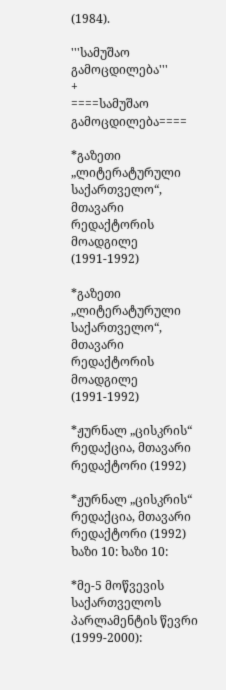(1984).

'''სამუშაო გამოცდილება'''
+
====სამუშაო გამოცდილება====

*გაზეთი „ლიტერატურული საქართველო“, მთავარი რედაქტორის მოადგილე (1991-1992)

*გაზეთი „ლიტერატურული საქართველო“, მთავარი რედაქტორის მოადგილე (1991-1992)

*ჟურნალ „ცისკრის“ რედაქცია, მთავარი რედაქტორი (1992)

*ჟურნალ „ცისკრის“ რედაქცია, მთავარი რედაქტორი (1992)
ხაზი 10: ხაზი 10:

*მე-5 მოწვევის საქართველოს პარლამენტის წევრი (1999-2000):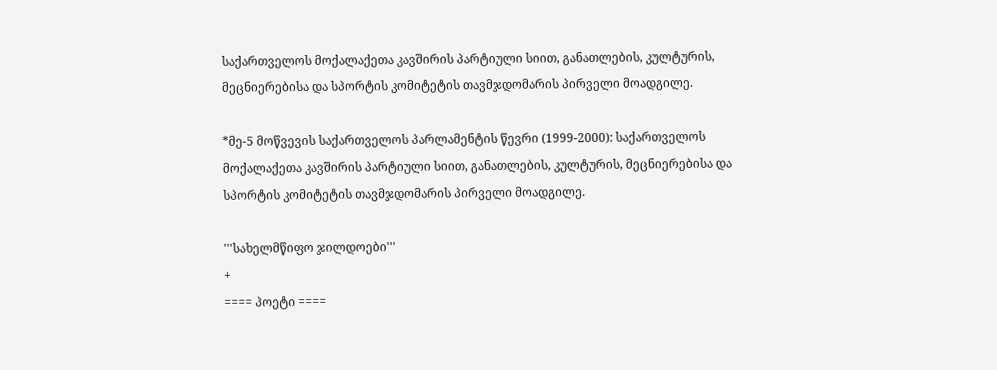საქართველოს მოქალაქეთა კავშირის პარტიული სიით, განათლების, კულტურის, მეცნიერებისა და სპორტის კომიტეტის თავმჯდომარის პირველი მოადგილე.

*მე-5 მოწვევის საქართველოს პარლამენტის წევრი (1999-2000): საქართველოს მოქალაქეთა კავშირის პარტიული სიით, განათლების, კულტურის, მეცნიერებისა და სპორტის კომიტეტის თავმჯდომარის პირველი მოადგილე.

'''სახელმწიფო ჯილდოები'''
+
==== პოეტი ====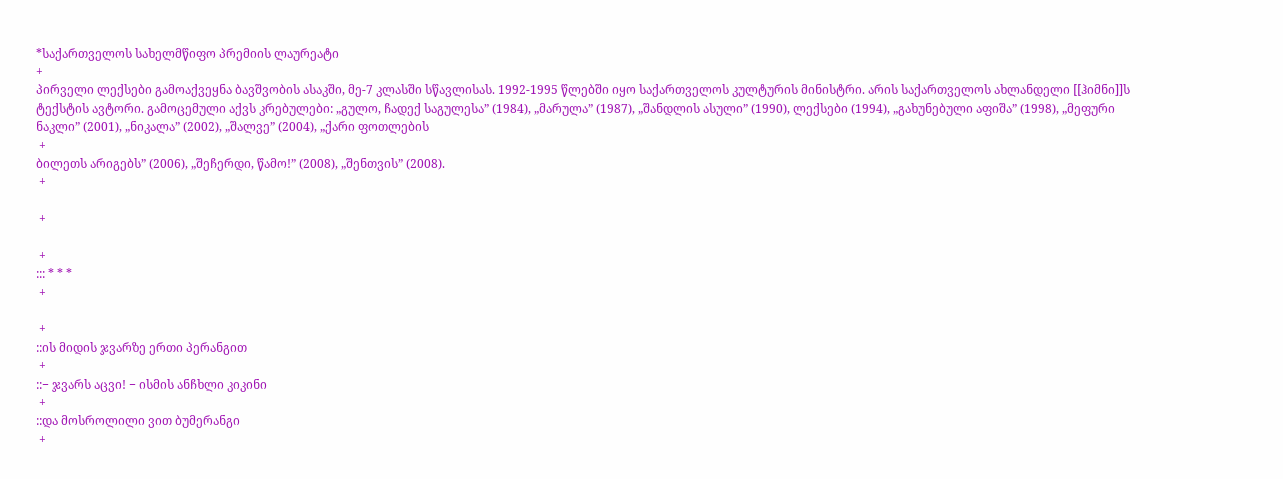*საქართველოს სახელმწიფო პრემიის ლაურეატი
+
პირველი ლექსები გამოაქვეყნა ბავშვობის ასაკში, მე-7 კლასში სწავლისას. 1992-1995 წლებში იყო საქართველოს კულტურის მინისტრი. არის საქართველოს ახლანდელი [[ჰიმნი]]ს ტექსტის ავტორი. გამოცემული აქვს კრებულები: „გულო, ჩადექ საგულესა” (1984), „მარულა” (1987), „შანდლის ასული” (1990), ლექსები (1994), „გახუნებული აფიშა” (1998), „მეფური ნაკლი” (2001), „ნიკალა” (2002), „შალვე” (2004), „ქარი ფოთლების
 +
ბილეთს არიგებს” (2006), „შეჩერდი, წამო!” (2008), „შენთვის” (2008).
 +

 +

 +
::: * * *
 +

 +
::ის მიდის ჯვარზე ერთი პერანგით
 +
::− ჯვარს აცვი! − ისმის ანჩხლი კიკინი
 +
::და მოსროლილი ვით ბუმერანგი
 +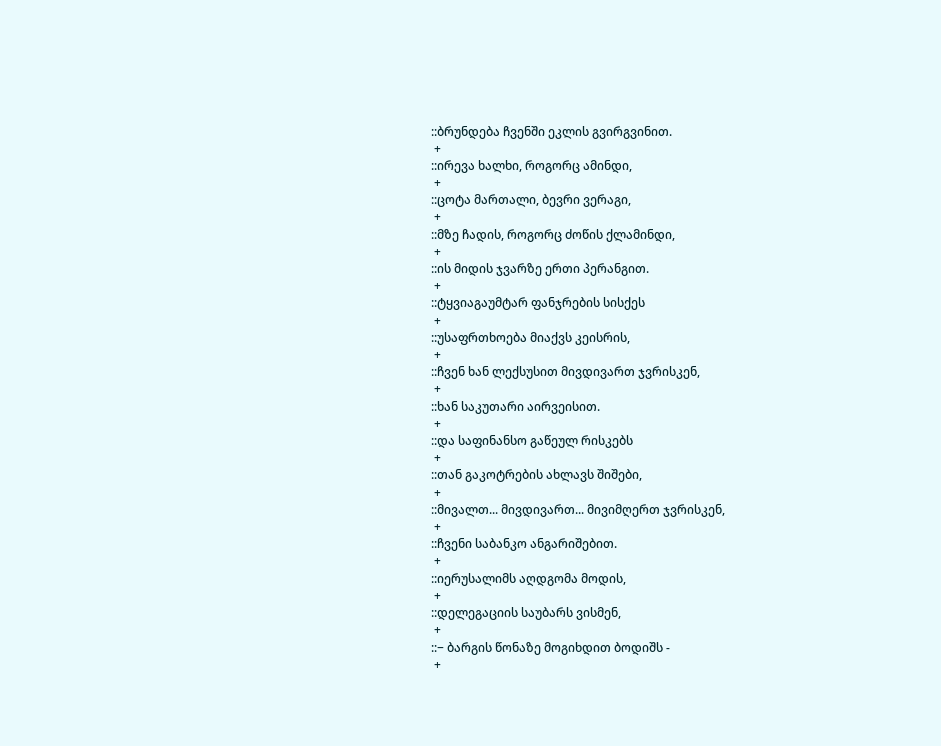::ბრუნდება ჩვენში ეკლის გვირგვინით.
 +
::ირევა ხალხი, როგორც ამინდი,
 +
::ცოტა მართალი, ბევრი ვერაგი,
 +
::მზე ჩადის, როგორც ძოწის ქლამინდი,
 +
::ის მიდის ჯვარზე ერთი პერანგით.
 +
::ტყვიაგაუმტარ ფანჯრების სისქეს
 +
::უსაფრთხოება მიაქვს კეისრის,
 +
::ჩვენ ხან ლექსუსით მივდივართ ჯვრისკენ,
 +
::ხან საკუთარი აირვეისით.
 +
::და საფინანსო გაწეულ რისკებს
 +
::თან გაკოტრების ახლავს შიშები,
 +
::მივალთ... მივდივართ... მივიმღერთ ჯვრისკენ,
 +
::ჩვენი საბანკო ანგარიშებით.
 +
::იერუსალიმს აღდგომა მოდის,
 +
::დელეგაციის საუბარს ვისმენ,
 +
::− ბარგის წონაზე მოგიხდით ბოდიშს -
 +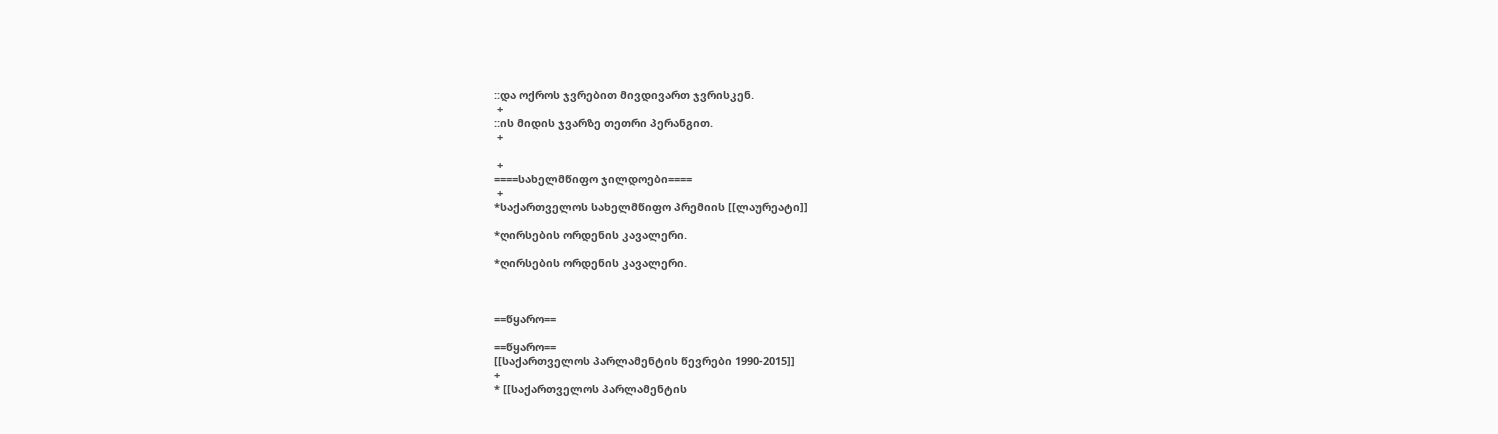::და ოქროს ჯვრებით მივდივართ ჯვრისკენ.
 +
::ის მიდის ჯვარზე თეთრი პერანგით.
 +

 +
====სახელმწიფო ჯილდოები====
 +
*საქართველოს სახელმწიფო პრემიის [[ლაურეატი]]

*ღირსების ორდენის კავალერი.

*ღირსების ორდენის კავალერი.



==წყარო==

==წყარო==
[[საქართველოს პარლამენტის წევრები 1990-2015]]
+
* [[საქართველოს პარლამენტის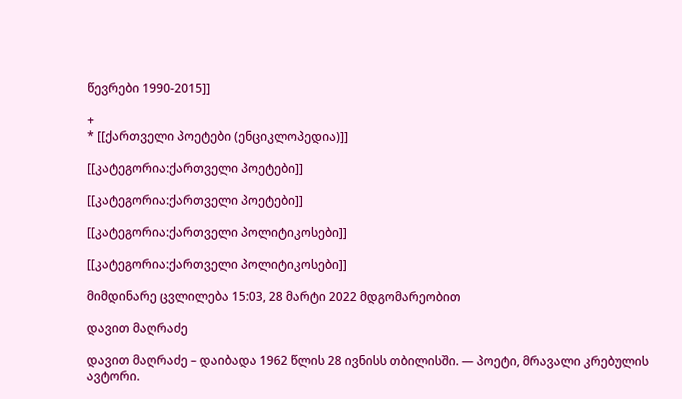წევრები 1990-2015]]

+
* [[ქართველი პოეტები (ენციკლოპედია)]]

[[კატეგორია:ქართველი პოეტები]]

[[კატეგორია:ქართველი პოეტები]]

[[კატეგორია:ქართველი პოლიტიკოსები]]

[[კატეგორია:ქართველი პოლიტიკოსები]]

მიმდინარე ცვლილება 15:03, 28 მარტი 2022 მდგომარეობით

დავით მაღრაძე

დავით მაღრაძე – დაიბადა 1962 წლის 28 ივნისს თბილისში. — პოეტი, მრავალი კრებულის ავტორი.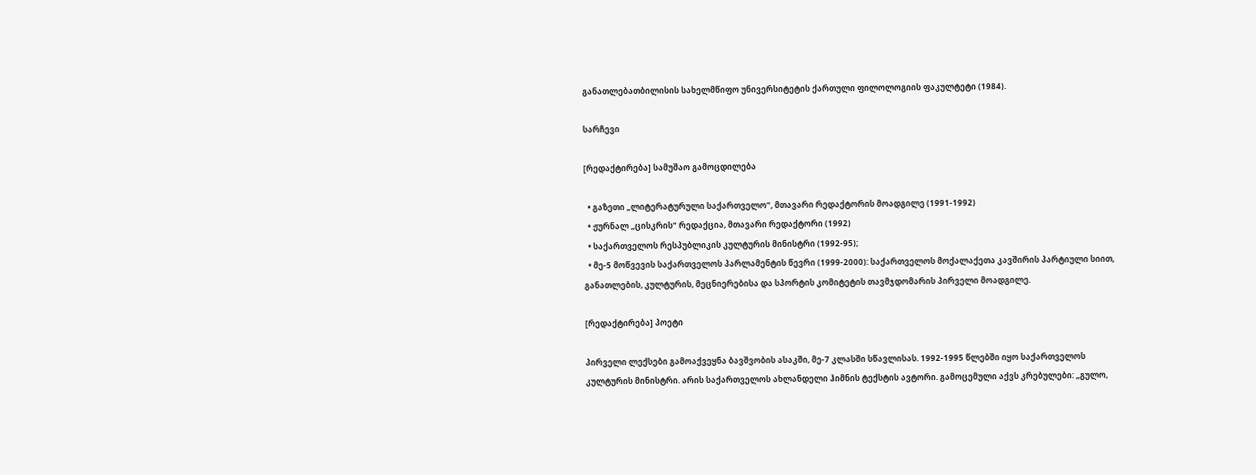განათლებათბილისის სახელმწიფო უნივერსიტეტის ქართული ფილოლოგიის ფაკულტეტი (1984).

სარჩევი

[რედაქტირება] სამუშაო გამოცდილება

  • გაზეთი „ლიტერატურული საქართველო“, მთავარი რედაქტორის მოადგილე (1991-1992)
  • ჟურნალ „ცისკრის“ რედაქცია, მთავარი რედაქტორი (1992)
  • საქართველოს რესპუბლიკის კულტურის მინისტრი (1992-95);
  • მე-5 მოწვევის საქართველოს პარლამენტის წევრი (1999-2000): საქართველოს მოქალაქეთა კავშირის პარტიული სიით, განათლების, კულტურის, მეცნიერებისა და სპორტის კომიტეტის თავმჯდომარის პირველი მოადგილე.

[რედაქტირება] პოეტი

პირველი ლექსები გამოაქვეყნა ბავშვობის ასაკში, მე-7 კლასში სწავლისას. 1992-1995 წლებში იყო საქართველოს კულტურის მინისტრი. არის საქართველოს ახლანდელი ჰიმნის ტექსტის ავტორი. გამოცემული აქვს კრებულები: „გულო,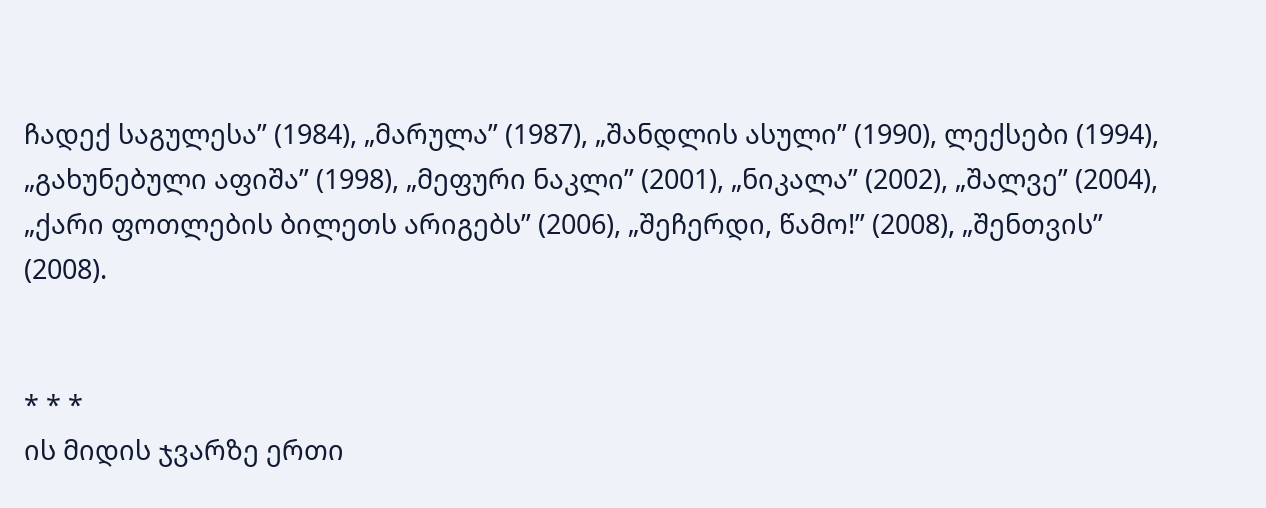ჩადექ საგულესა” (1984), „მარულა” (1987), „შანდლის ასული” (1990), ლექსები (1994), „გახუნებული აფიშა” (1998), „მეფური ნაკლი” (2001), „ნიკალა” (2002), „შალვე” (2004), „ქარი ფოთლების ბილეთს არიგებს” (2006), „შეჩერდი, წამო!” (2008), „შენთვის” (2008).


* * *
ის მიდის ჯვარზე ერთი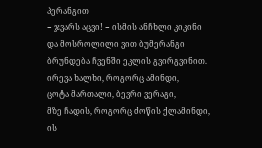პერანგით
− ჯვარს აცვი! − ისმის ანჩხლი კიკინი
და მოსროლილი ვით ბუმერანგი
ბრუნდება ჩვენში ეკლის გვირგვინით.
ირევა ხალხი, როგორც ამინდი,
ცოტა მართალი, ბევრი ვერაგი,
მზე ჩადის, როგორც ძოწის ქლამინდი,
ის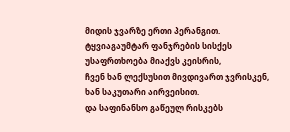მიდის ჯვარზე ერთი პერანგით.
ტყვიაგაუმტარ ფანჯრების სისქეს
უსაფრთხოება მიაქვს კეისრის,
ჩვენ ხან ლექსუსით მივდივართ ჯვრისკენ,
ხან საკუთარი აირვეისით.
და საფინანსო გაწეულ რისკებს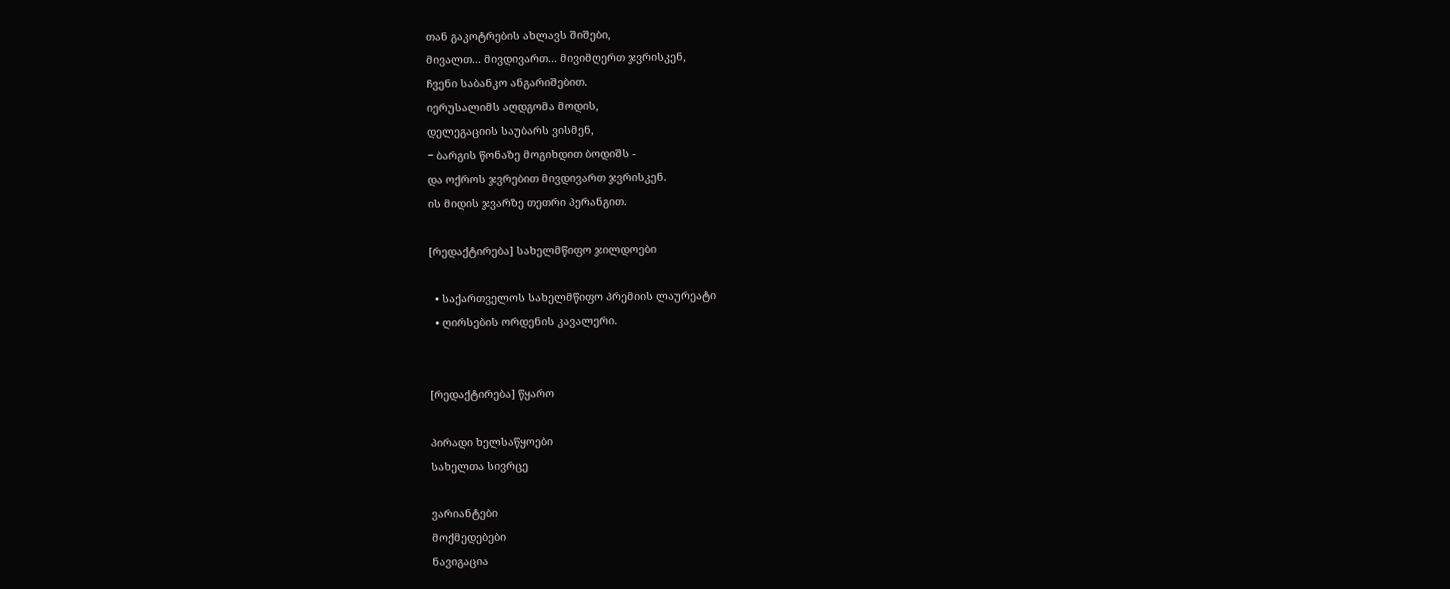თან გაკოტრების ახლავს შიშები,
მივალთ... მივდივართ... მივიმღერთ ჯვრისკენ,
ჩვენი საბანკო ანგარიშებით.
იერუსალიმს აღდგომა მოდის,
დელეგაციის საუბარს ვისმენ,
− ბარგის წონაზე მოგიხდით ბოდიშს -
და ოქროს ჯვრებით მივდივართ ჯვრისკენ.
ის მიდის ჯვარზე თეთრი პერანგით.

[რედაქტირება] სახელმწიფო ჯილდოები

  • საქართველოს სახელმწიფო პრემიის ლაურეატი
  • ღირსების ორდენის კავალერი.


[რედაქტირება] წყარო

პირადი ხელსაწყოები
სახელთა სივრცე

ვარიანტები
მოქმედებები
ნავიგაცია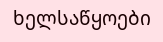ხელსაწყოები